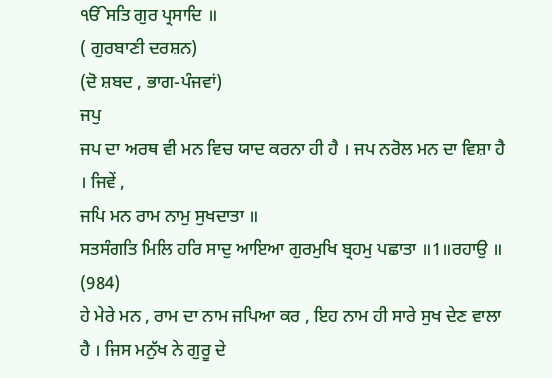ੴਸਤਿ ਗੁਰ ਪ੍ਰਸਾਦਿ ॥
( ਗੁਰਬਾਣੀ ਦਰਸ਼ਨ)
(ਦੋ ਸ਼ਬਦ , ਭਾਗ-ਪੰਜਵਾਂ)
ਜਪੁ
ਜਪ ਦਾ ਅਰਥ ਵੀ ਮਨ ਵਿਚ ਯਾਦ ਕਰਨਾ ਹੀ ਹੈ । ਜਪ ਨਰੋਲ ਮਨ ਦਾ ਵਿਸ਼ਾ ਹੈ । ਜਿਵੇਂ ,
ਜਪਿ ਮਨ ਰਾਮ ਨਾਮੁ ਸੁਖਦਾਤਾ ॥
ਸਤਸੰਗਤਿ ਮਿਲਿ ਹਰਿ ਸਾਦੁ ਆਇਆ ਗੁਰਮੁਖਿ ਬ੍ਰਹਮੁ ਪਛਾਤਾ ॥1॥ਰਹਾਉ ॥ (984)
ਹੇ ਮੇਰੇ ਮਨ , ਰਾਮ ਦਾ ਨਾਮ ਜਪਿਆ ਕਰ , ਇਹ ਨਾਮ ਹੀ ਸਾਰੇ ਸੁਖ ਦੇਣ ਵਾਲਾ ਹੈ । ਜਿਸ ਮਨੁੱਖ ਨੇ ਗੁਰੂ ਦੇ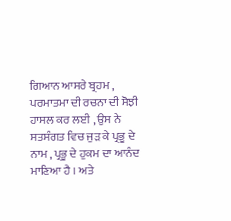ਗਿਆਨ ਆਸਰੇ ਬ੍ਰਹਮ , ਪਰਮਾਤਮਾ ਦੀ ਰਚਨਾ ਦੀ ਸੋਝੀ ਹਾਸਲ ਕਰ ਲਈ , ਉਸ ਨੇ ਸਤਸੰਗਤ ਵਿਚ ਜੁੜ ਕੇ ਪ੍ਰਭੂ ਦੇ ਨਾਮ , ਪ੍ਰਭੂ ਦੇ ਹੁਕਮ ਦਾ ਆਨੰਦ ਮਾਣਿਆ ਹੈ । ਅਤੇ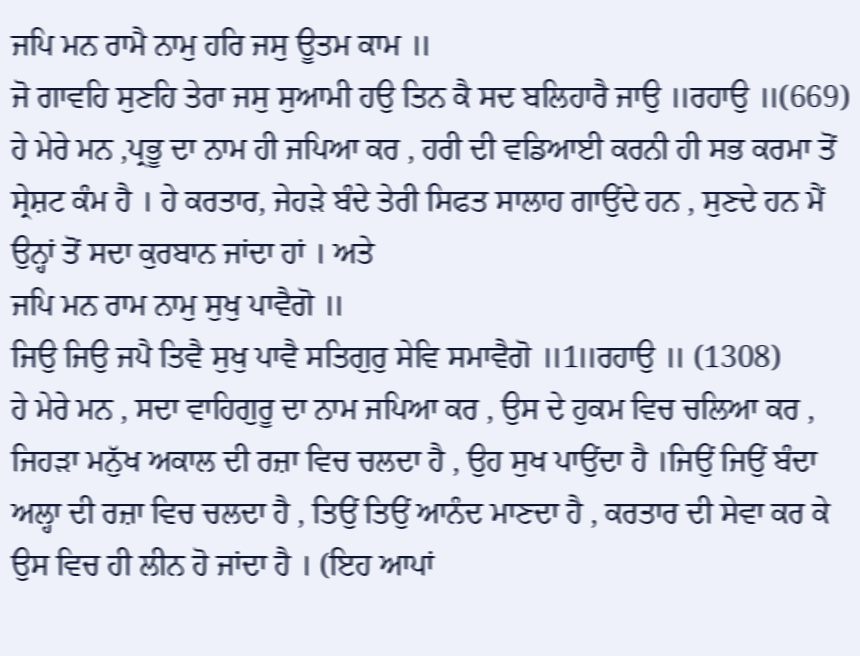ਜਪਿ ਮਨ ਰਾਮੈ ਨਾਮੁ ਹਰਿ ਜਸੁ ਊਤਮ ਕਾਮ ॥
ਜੋ ਗਾਵਹਿ ਸੁਣਹਿ ਤੇਰਾ ਜਸੁ ਸੁਆਮੀ ਹਉ ਤਿਨ ਕੈ ਸਦ ਬਲਿਹਾਰੈ ਜਾਉ ॥ਰਹਾਉ ॥(669)
ਹੇ ਮੇਰੇ ਮਨ ,ਪ੍ਰਭੂ ਦਾ ਨਾਮ ਹੀ ਜਪਿਆ ਕਰ , ਹਰੀ ਦੀ ਵਡਿਆਈ ਕਰਨੀ ਹੀ ਸਭ ਕਰਮਾ ਤੋਂ ਸ੍ਰੇਸ਼ਟ ਕੰਮ ਹੈ । ਹੇ ਕਰਤਾਰ, ਜੇਹੜੇ ਬੰਦੇ ਤੇਰੀ ਸਿਫਤ ਸਾਲਾਹ ਗਾਉਂਦੇ ਹਨ , ਸੁਣਦੇ ਹਨ ਮੈਂ ਉਨ੍ਹਾਂ ਤੋਂ ਸਦਾ ਕੁਰਬਾਨ ਜਾਂਦਾ ਹਾਂ । ਅਤੇ
ਜਪਿ ਮਨ ਰਾਮ ਨਾਮੁ ਸੁਖੁ ਪਾਵੈਗੋ ॥
ਜਿਉ ਜਿਉ ਜਪੈ ਤਿਵੈ ਸੁਖੁ ਪਾਵੈ ਸਤਿਗੁਰੁ ਸੇਵਿ ਸਮਾਵੈਗੋ ॥1॥ਰਹਾਉ ॥ (1308)
ਹੇ ਮੇਰੇ ਮਨ , ਸਦਾ ਵਾਹਿਗੁਰੂ ਦਾ ਨਾਮ ਜਪਿਆ ਕਰ , ਉਸ ਦੇ ਹੁਕਮ ਵਿਚ ਚਲਿਆ ਕਰ , ਜਿਹੜਾ ਮਨੁੱਖ ਅਕਾਲ ਦੀ ਰਜ਼ਾ ਵਿਚ ਚਲਦਾ ਹੈ , ਉਹ ਸੁਖ ਪਾਉਂਦਾ ਹੈ ।ਜਿਉਂ ਜਿਉਂ ਬੰਦਾ ਅਲ੍ਹਾ ਦੀ ਰਜ਼ਾ ਵਿਚ ਚਲਦਾ ਹੈ , ਤਿਉਂ ਤਿਉਂ ਆਨੰਦ ਮਾਣਦਾ ਹੈ , ਕਰਤਾਰ ਦੀ ਸੇਵਾ ਕਰ ਕੇ ਉਸ ਵਿਚ ਹੀ ਲੀਨ ਹੋ ਜਾਂਦਾ ਹੈ । (ਇਹ ਆਪਾਂ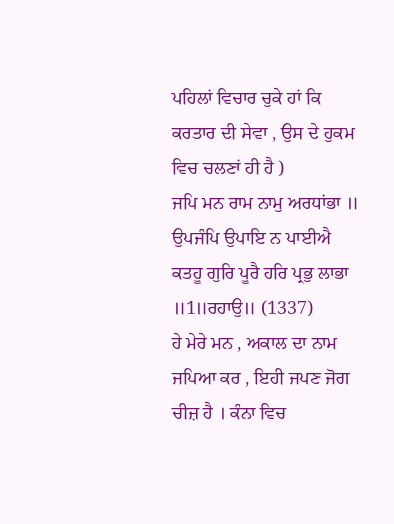ਪਹਿਲਾਂ ਵਿਚਾਰ ਚੁਕੇ ਹਾਂ ਕਿ ਕਰਤਾਰ ਦੀ ਸੇਵਾ , ਉਸ ਦੇ ਹੁਕਮ ਵਿਚ ਚਲਣਾਂ ਹੀ ਹੈ )
ਜਪਿ ਮਨ ਰਾਮ ਨਾਮੁ ਅਰਧਾਂਭਾ ॥
ਉਪਜੰਪਿ ਉਪਾਇ ਨ ਪਾਈਐ ਕਤਹੂ ਗੁਰਿ ਪੂਰੈ ਹਰਿ ਪ੍ਰਭੁ ਲਾਭਾ ॥1॥ਰਹਾਉ॥ (1337)
ਹੇ ਮੇਰੇ ਮਨ , ਅਕਾਲ ਦਾ ਨਾਮ ਜਪਿਆ ਕਰ , ਇਹੀ ਜਪਣ ਜੋਗ ਚੀਜ਼ ਹੈ । ਕੰਨਾ ਵਿਚ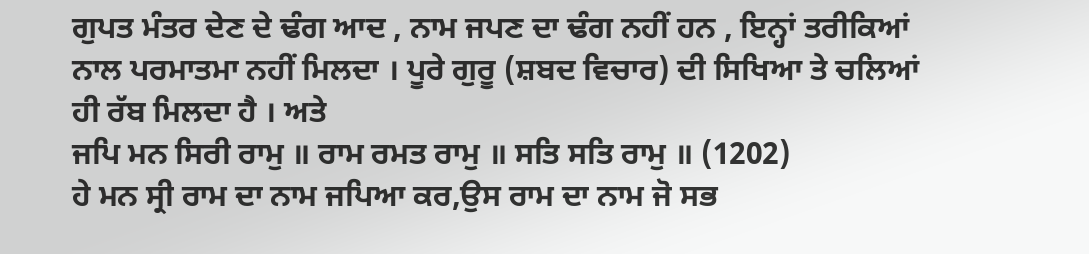ਗੁਪਤ ਮੰਤਰ ਦੇਣ ਦੇ ਢੰਗ ਆਦ , ਨਾਮ ਜਪਣ ਦਾ ਢੰਗ ਨਹੀਂ ਹਨ , ਇਨ੍ਹਾਂ ਤਰੀਕਿਆਂ ਨਾਲ ਪਰਮਾਤਮਾ ਨਹੀਂ ਮਿਲਦਾ । ਪੂਰੇ ਗੁਰੂ (ਸ਼ਬਦ ਵਿਚਾਰ) ਦੀ ਸਿਖਿਆ ਤੇ ਚਲਿਆਂ ਹੀ ਰੱਬ ਮਿਲਦਾ ਹੈ । ਅਤੇ
ਜਪਿ ਮਨ ਸਿਰੀ ਰਾਮੁ ॥ ਰਾਮ ਰਮਤ ਰਾਮੁ ॥ ਸਤਿ ਸਤਿ ਰਾਮੁ ॥ (1202)
ਹੇ ਮਨ ਸ੍ਰੀ ਰਾਮ ਦਾ ਨਾਮ ਜਪਿਆ ਕਰ,ਉਸ ਰਾਮ ਦਾ ਨਾਮ ਜੋ ਸਭ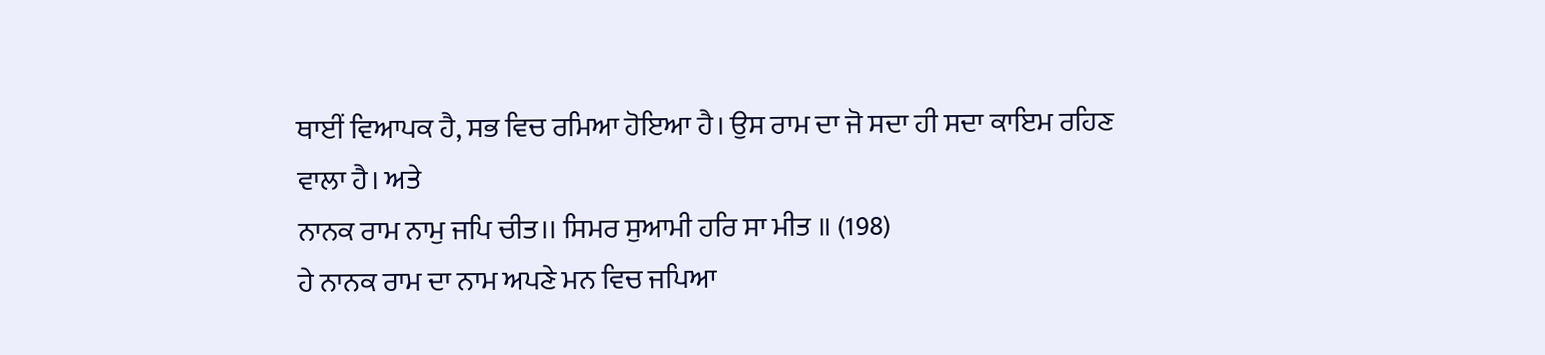ਥਾਈਂ ਵਿਆਪਕ ਹੈ, ਸਭ ਵਿਚ ਰਮਿਆ ਹੋਇਆ ਹੈ। ਉਸ ਰਾਮ ਦਾ ਜੋ ਸਦਾ ਹੀ ਸਦਾ ਕਾਇਮ ਰਹਿਣ ਵਾਲਾ ਹੈ। ਅਤੇ
ਨਾਨਕ ਰਾਮ ਨਾਮੁ ਜਪਿ ਚੀਤ।। ਸਿਮਰ ਸੁਆਮੀ ਹਰਿ ਸਾ ਮੀਤ ॥ (198)
ਹੇ ਨਾਨਕ ਰਾਮ ਦਾ ਨਾਮ ਅਪਣੇ ਮਨ ਵਿਚ ਜਪਿਆ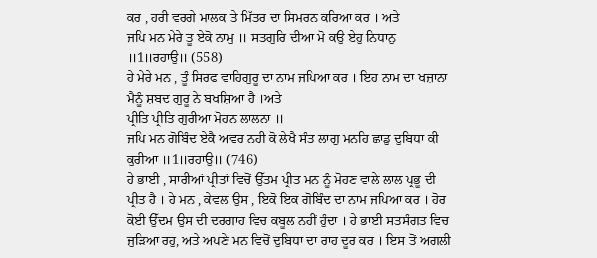ਕਰ , ਹਰੀ ਵਰਗੇ ਮਾਲਕ ਤੇ ਮਿੱਤਰ ਦਾ ਸਿਮਰਨ ਕਰਿਆ ਕਰ । ਅਤੇ
ਜਪਿ ਮਨ ਮੇਰੇ ਤੂ ਏਕੋ ਨਾਮੁ ॥ ਸਤਗੁਰਿ ਦੀਆ ਮੋ ਕਉ ਏਹੁ ਨਿਧਾਨੁ ॥1॥ਰਹਾਉ॥ (558)
ਹੇ ਮੇਰੇ ਮਨ , ਤੂੰ ਸਿਰਫ ਵਾਹਿਗੁਰੂ ਦਾ ਨਾਮ ਜਪਿਆ ਕਰ । ਇਹ ਨਾਮ ਦਾ ਖਜ਼ਾਨਾ ਮੈਨੂੰ ਸ਼ਬਦ ਗੁਰੂ ਨੇ ਬਖਸ਼ਿਆ ਹੈ ।ਅਤੇ
ਪ੍ਰੀਤਿ ਪ੍ਰੀਤਿ ਗੁਰੀਆ ਮੋਹਨ ਲਾਲਨਾ ॥
ਜਪਿ ਮਨ ਗੋਬਿੰਦ ਏਕੈ ਅਵਰ ਨਹੀ ਕੋ ਲੇਖੈ ਸੰਤ ਲਾਗੁ ਮਨਹਿ ਛਾਡੁ ਦੁਬਿਧਾ ਕੀ ਕੁਰੀਆ ॥1॥ਰਹਾਉ॥ (746)
ਹੇ ਭਾਈ , ਸਾਰੀਆਂ ਪ੍ਰੀਤਾਂ ਵਿਚੋਂ ਉੱਤਮ ਪ੍ਰੀਤ ਮਨ ਨੂੰ ਮੋਹਣ ਵਾਲੇ ਲਾਲ ਪ੍ਰਭੂ ਦੀ ਪ੍ਰੀਤ ਹੈ । ਹੇ ਮਨ , ਕੇਵਲ ਉਸ , ਇਕੋ ਇਕ ਗੋਬਿੰਦ ਦਾ ਨਾਮ ਜਪਿਆ ਕਰ । ਹੋਰ ਕੋਈ ਉੱਦਮ ਉਸ ਦੀ ਦਰਗਾਹ ਵਿਚ ਕਬੂਲ ਨਹੀਂ ਹੁੰਦਾ । ਹੇ ਭਾਈ ਸਤਸੰਗਤ ਵਿਚ ਜੁੜਿਆ ਰਹੁ, ਅਤੇ ਅਪਣੇ ਮਨ ਵਿਚੋਂ ਦੁਬਿਧਾ ਦਾ ਰਾਹ ਦੂਰ ਕਰ । ਇਸ ਤੋਂ ਅਗਲੀ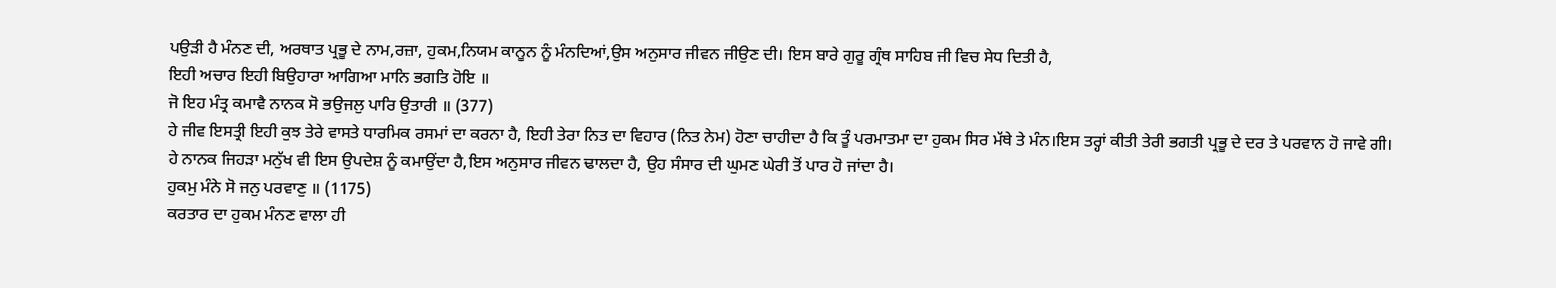ਪਉੜੀ ਹੈ ਮੰਨਣ ਦੀ, ਅਰਥਾਤ ਪ੍ਰਭੂ ਦੇ ਨਾਮ,ਰਜ਼ਾ, ਹੁਕਮ,ਨਿਯਮ ਕਾਨੂਨ ਨੂੰ ਮੰਨਦਿਆਂ,ਉਸ ਅਨੁਸਾਰ ਜੀਵਨ ਜੀਉਣ ਦੀ। ਇਸ ਬਾਰੇ ਗੁਰੂ ਗ੍ਰੰਥ ਸਾਹਿਬ ਜੀ ਵਿਚ ਸੇਧ ਦਿਤੀ ਹੈ,
ਇਹੀ ਅਚਾਰ ਇਹੀ ਬਿਉਹਾਰਾ ਆਗਿਆ ਮਾਨਿ ਭਗਤਿ ਹੋਇ ॥
ਜੋ ਇਹ ਮੰਤ੍ਰ ਕਮਾਵੈ ਨਾਨਕ ਸੋ ਭਉਜਲੁ ਪਾਰਿ ਉਤਾਰੀ ॥ (377)
ਹੇ ਜੀਵ ਇਸਤ੍ਰੀ ਇਹੀ ਕੁਝ ਤੇਰੇ ਵਾਸਤੇ ਧਾਰਮਿਕ ਰਸਮਾਂ ਦਾ ਕਰਨਾ ਹੈ, ਇਹੀ ਤੇਰਾ ਨਿਤ ਦਾ ਵਿਹਾਰ (ਨਿਤ ਨੇਮ) ਹੋਣਾ ਚਾਹੀਦਾ ਹੈ ਕਿ ਤੂੰ ਪਰਮਾਤਮਾ ਦਾ ਹੁਕਮ ਸਿਰ ਮੱਥੇ ਤੇ ਮੰਨ।ਇਸ ਤਰ੍ਹਾਂ ਕੀਤੀ ਤੇਰੀ ਭਗਤੀ ਪ੍ਰਭੂ ਦੇ ਦਰ ਤੇ ਪਰਵਾਨ ਹੋ ਜਾਵੇ ਗੀ। ਹੇ ਨਾਨਕ ਜਿਹੜਾ ਮਨੁੱਖ ਵੀ ਇਸ ਉਪਦੇਸ਼ ਨੂੰ ਕਮਾਉਂਦਾ ਹੈ,ਇਸ ਅਨੁਸਾਰ ਜੀਵਨ ਢਾਲਦਾ ਹੈ, ਉਹ ਸੰਸਾਰ ਦੀ ਘੁਮਣ ਘੇਰੀ ਤੋਂ ਪਾਰ ਹੋ ਜਾਂਦਾ ਹੈ।
ਹੁਕਮੁ ਮੰਨੇ ਸੋ ਜਨੁ ਪਰਵਾਣੁ ॥ (1175)
ਕਰਤਾਰ ਦਾ ਹੁਕਮ ਮੰਨਣ ਵਾਲਾ ਹੀ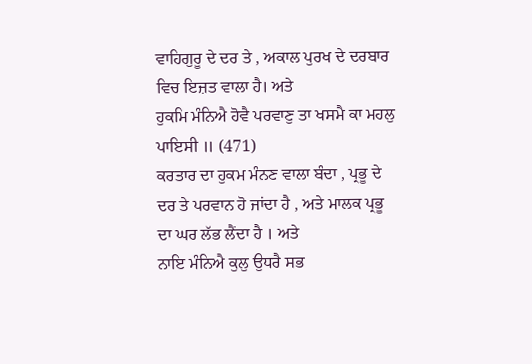ਵਾਹਿਗੁਰੂ ਦੇ ਦਰ ਤੇ , ਅਕਾਲ ਪੁਰਖ ਦੇ ਦਰਬਾਰ ਵਿਚ ਇਜ਼ਤ ਵਾਲਾ ਹੈ। ਅਤੇ
ਹੁਕਮਿ ਮੰਨਿਐ ਹੋਵੈ ਪਰਵਾਣੁ ਤਾ ਖਸਮੈ ਕਾ ਮਹਲੁ ਪਾਇਸੀ ॥ (471)
ਕਰਤਾਰ ਦਾ ਹੁਕਮ ਮੰਨਣ ਵਾਲਾ ਬੰਦਾ , ਪ੍ਰਭੂ ਦੇ ਦਰ ਤੇ ਪਰਵਾਨ ਹੋ ਜਾਂਦਾ ਹੈ , ਅਤੇ ਮਾਲਕ ਪ੍ਰਭੂ ਦਾ ਘਰ ਲੱਭ ਲੈਂਦਾ ਹੈ । ਅਤੇ
ਨਾਇ ਮੰਨਿਐ ਕੁਲੁ ਉਧਰੈ ਸਭ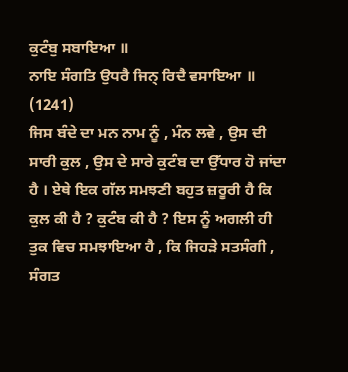ਕੁਟੰਬੁ ਸਬਾਇਆ ॥
ਨਾਇ ਸੰਗਤਿ ਉਧਰੈ ਜਿਨ੍ ਰਿਦੈ ਵਸਾਇਆ ॥ (1241)
ਜਿਸ ਬੰਦੇ ਦਾ ਮਨ ਨਾਮ ਨੂੰ , ਮੰਨ ਲਵੇ , ਉਸ ਦੀ ਸਾਰੀ ਕੁਲ , ਉਸ ਦੇ ਸਾਰੇ ਕੁਟੰਬ ਦਾ ਉੱਧਾਰ ਹੋ ਜਾਂਦਾ ਹੈ । ਏਥੇ ਇਕ ਗੱਲ ਸਮਝਣੀ ਬਹੁਤ ਜ਼ਰੂਰੀ ਹੈ ਕਿ ਕੁਲ ਕੀ ਹੈ ? ਕੁਟੰਬ ਕੀ ਹੈ ? ਇਸ ਨੂੰ ਅਗਲੀ ਹੀ ਤੁਕ ਵਿਚ ਸਮਝਾਇਆ ਹੈ , ਕਿ ਜਿਹੜੇ ਸਤਸੰਗੀ , ਸੰਗਤ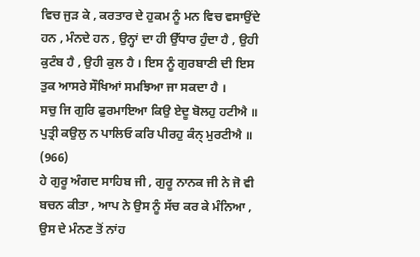ਵਿਚ ਜੁੜ ਕੇ , ਕਰਤਾਰ ਦੇ ਹੁਕਮ ਨੂੰ ਮਨ ਵਿਚ ਵਸਾਉਂਦੇ ਹਨ , ਮੰਨਦੇ ਹਨ , ਉਨ੍ਹਾਂ ਦਾ ਹੀ ਉੱਧਾਰ ਹੁੰਦਾ ਹੈ , ਉਹੀ ਕੁਟੰਬ ਹੈ , ਉਹੀ ਕੁਲ ਹੈ । ਇਸ ਨੂੰ ਗੁਰਬਾਣੀ ਦੀ ਇਸ ਤੁਕ ਆਸਰੇ ਸੌਖਿਆਂ ਸਮਝਿਆ ਜਾ ਸਕਦਾ ਹੈ ।
ਸਚੁ ਜਿ ਗੁਰਿ ਫੁਰਮਾਇਆ ਕਿਉ ਏਦੂ ਬੋਲਹੁ ਹਟੀਐ ॥
ਪੁਤ੍ਰੀ ਕਉਲੁ ਨ ਪਾਲਿਓ ਕਰਿ ਪੀਰਹੁ ਕੰਨ੍ ਮੁਰਟੀਐ ॥ (966)
ਹੇ ਗੁਰੂ ਅੰਗਦ ਸਾਹਿਬ ਜੀ , ਗੁਰੂ ਨਾਨਕ ਜੀ ਨੇ ਜੋ ਵੀ ਬਚਨ ਕੀਤਾ , ਆਪ ਨੇ ਉਸ ਨੂੰ ਸੱਚ ਕਰ ਕੇ ਮੰਨਿਆ , ਉਸ ਦੇ ਮੰਨਣ ਤੋਂ ਨਾਂਹ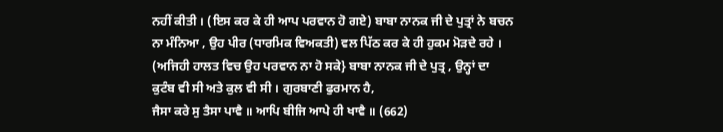ਨਹੀਂ ਕੀਤੀ । (ਇਸ ਕਰ ਕੇ ਹੀ ਆਪ ਪਰਵਾਨ ਹੋ ਗਏ) ਬਾਬਾ ਨਾਨਕ ਜੀ ਦੇ ਪੁਤ੍ਰਾਂ ਨੇ ਬਚਨ ਨਾ ਮੰਨਿਆ , ਉਹ ਪੀਰ (ਧਾਰਮਿਕ ਵਿਅਕਤੀ) ਵਲ ਪਿੱਠ ਕਰ ਕੇ ਹੀ ਹੁਕਮ ਮੋੜਦੇ ਰਹੇ । (ਅਜਿਹੀ ਹਾਲਤ ਵਿਚ ਉਹ ਪਰਵਾਨ ਨਾ ਹੋ ਸਕੇ} ਬਾਬਾ ਨਾਨਕ ਜੀ ਦੇ ਪੁਤ੍ਰ , ਉਨ੍ਹਾਂ ਦਾ ਕੁਟੰਬ ਵੀ ਸੀ ਅਤੇ ਕੁਲ ਵੀ ਸੀ । ਗੁਰਬਾਣੀ ਫੁਰਮਾਨ ਹੈ,
ਜੈਸਾ ਕਰੇ ਸੁ ਤੈਸਾ ਪਾਵੈ ॥ ਆਪਿ ਬੀਜਿ ਆਪੇ ਹੀ ਖਾਵੈ ॥ (662)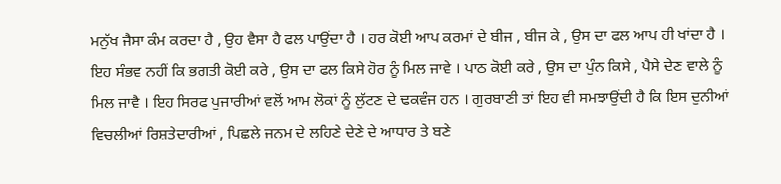ਮਨੁੱਖ ਜੈਸਾ ਕੰਮ ਕਰਦਾ ਹੈ , ਉਹ ਵੈਸਾ ਹੈ ਫਲ ਪਾਉਂਦਾ ਹੈ । ਹਰ ਕੋਈ ਆਪ ਕਰਮਾਂ ਦੇ ਬੀਜ , ਬੀਜ ਕੇ , ਉਸ ਦਾ ਫਲ ਆਪ ਹੀ ਖਾਂਦਾ ਹੈ । ਇਹ ਸੰਭਵ ਨਹੀਂ ਕਿ ਭਗਤੀ ਕੋਈ ਕਰੇ , ਉਸ ਦਾ ਫਲ ਕਿਸੇ ਹੋਰ ਨੂੰ ਮਿਲ ਜਾਵੇ । ਪਾਠ ਕੋਈ ਕਰੇ , ਉਸ ਦਾ ਪੁੰਨ ਕਿਸੇ , ਪੈਸੇ ਦੇਣ ਵਾਲੇ ਨੂੰ ਮਿਲ ਜਾਵੈ । ਇਹ ਸਿਰਫ ਪੁਜਾਰੀਆਂ ਵਲੋਂ ਆਮ ਲੋਕਾਂ ਨੂੰ ਲੁੱਟਣ ਦੇ ਢਕਵੰਜ ਹਨ । ਗੁਰਬਾਣੀ ਤਾਂ ਇਹ ਵੀ ਸਮਝਾਉਂਦੀ ਹੈ ਕਿ ਇਸ ਦੁਨੀਆਂ ਵਿਚਲੀਆਂ ਰਿਸ਼ਤੇਦਾਰੀਆਂ , ਪਿਛਲੇ ਜਨਮ ਦੇ ਲਹਿਣੇ ਦੇਣੇ ਦੇ ਆਧਾਰ ਤੇ ਬਣੇ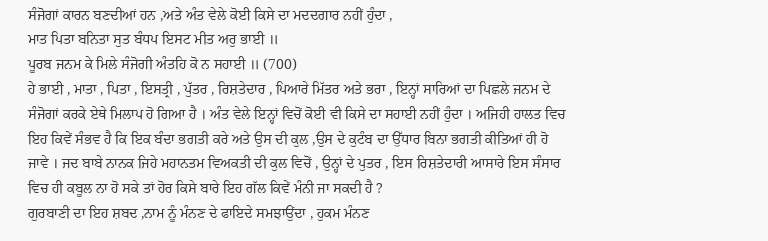ਸੰਜੋਗਾਂ ਕਾਰਨ ਬਣਦੀਆਂ ਹਨ ,ਅਤੇ ਅੰਤ ਵੇਲੇ ਕੋਈ ਕਿਸੇ ਦਾ ਮਦਦਗਾਰ ਨਹੀਂ ਹੁੰਦਾ ,
ਮਾਤ ਪਿਤਾ ਬਨਿਤਾ ਸੁਤ ਬੰਧਪ ਇਸਟ ਮੀਤ ਅਰੁ ਭਾਈ ॥
ਪੂਰਬ ਜਨਮ ਕੇ ਮਿਲੇ ਸੰਜੋਗੀ ਅੰਤਹਿ ਕੋ ਨ ਸਹਾਈ ॥ (700)
ਹੇ ਭਾਈ , ਮਾਤਾ , ਪਿਤਾ , ਇਸਤ੍ਰੀ , ਪੁੱਤਰ , ਰਿਸ਼ਤੇਦਾਰ , ਪਿਆਰੇ ਮਿੱਤਰ ਅਤੇ ਭਰਾ , ਇਨ੍ਹਾਂ ਸਾਰਿਆਂ ਦਾ ਪਿਛਲੇ ਜਨਮ ਦੇ ਸੰਜੋਗਾਂ ਕਰਕੇ ਏਥੇ ਮਿਲਾਪ ਹੋ ਗਿਆ ਹੈ । ਅੰਤ ਵੇਲੇ ਇਨ੍ਹਾਂ ਵਿਚੋਂ ਕੋਈ ਵੀ ਕਿਸੇ ਦਾ ਸਹਾਈ ਨਹੀਂ ਹੁੰਦਾ । ਅਜਿਹੀ ਹਾਲਤ ਵਿਚ ਇਹ ਕਿਵੇਂ ਸੰਭਵ ਹੈ ਕਿ ਇਕ ਬੰਦਾ ਭਗਤੀ ਕਰੇ ਅਤੇ ਉਸ ਦੀ ਕੁਲ ,ਉਸ ਦੇ ਕੁਟੰਬ ਦਾ ਉੱਧਾਰ ਬਿਨਾ ਭਗਤੀ ਕੀਤਿਆਂ ਹੀ ਹੋ ਜਾਵੇ । ਜਦ ਬਾਬੇ ਨਾਨਕ ਜਿਹੇ ਮਹਾਨਤਮ ਵਿਅਕਤੀ ਦੀ ਕੁਲ ਵਿਚੋਂ , ਉਨ੍ਹਾਂ ਦੇ ਪੁਤਰ , ਇਸ ਰਿਸ਼ਤੇਦਾਰੀ ਆਸਾਰੇ ਇਸ ਸੰਸਾਰ ਵਿਚ ਹੀ ਕਬੂਲ ਨਾ ਹੋ ਸਕੇ ਤਾਂ ਹੋਰ ਕਿਸੇ ਬਾਰੇ ਇਹ ਗੱਲ ਕਿਵੇਂ ਮੰਨੀ ਜਾ ਸਕਦੀ ਹੈ ?
ਗੁਰਬਾਣੀ ਦਾ ਇਹ ਸ਼ਬਦ ,ਨਾਮ ਨੂੰ ਮੰਨਣ ਦੇ ਫਾਇਦੇ ਸਮਝਾਉਂਦਾ , ਹੁਕਮ ਮੰਨਣ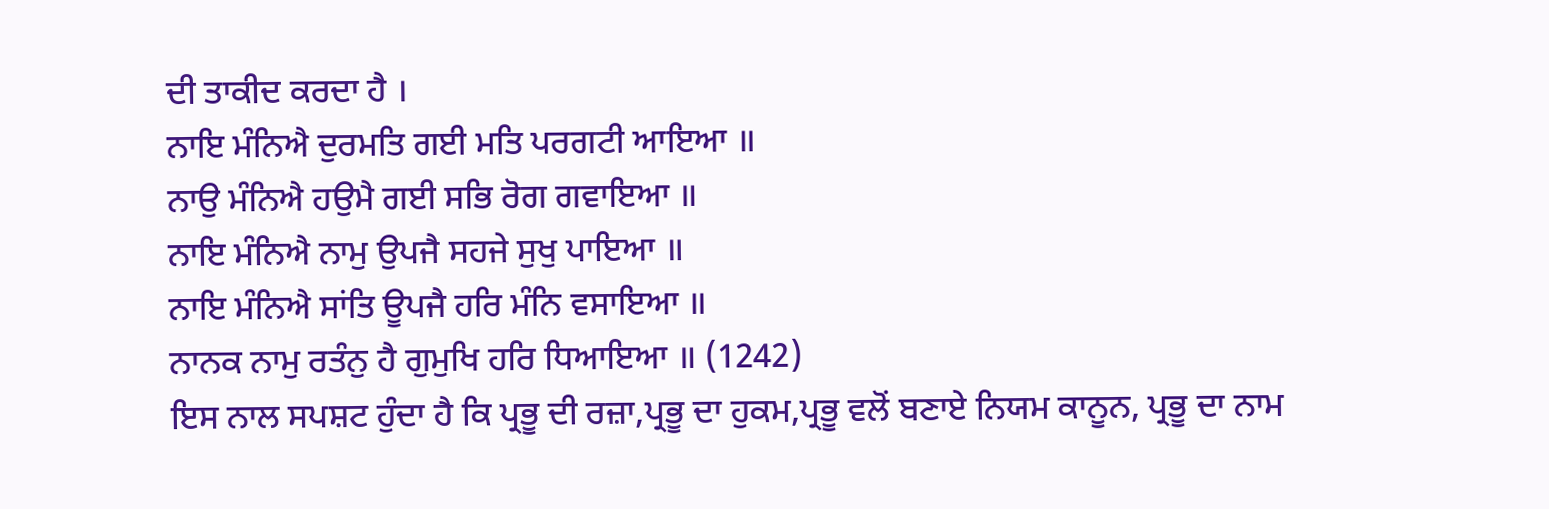ਦੀ ਤਾਕੀਦ ਕਰਦਾ ਹੈ ।
ਨਾਇ ਮੰਨਿਐ ਦੁਰਮਤਿ ਗਈ ਮਤਿ ਪਰਗਟੀ ਆਇਆ ॥
ਨਾਉ ਮੰਨਿਐ ਹਉਮੈ ਗਈ ਸਭਿ ਰੋਗ ਗਵਾਇਆ ॥
ਨਾਇ ਮੰਨਿਐ ਨਾਮੁ ਉਪਜੈ ਸਹਜੇ ਸੁਖੁ ਪਾਇਆ ॥
ਨਾਇ ਮੰਨਿਐ ਸਾਂਤਿ ਊਪਜੈ ਹਰਿ ਮੰਨਿ ਵਸਾਇਆ ॥
ਨਾਨਕ ਨਾਮੁ ਰਤੰਨੁ ਹੈ ਗੁਮੁਖਿ ਹਰਿ ਧਿਆਇਆ ॥ (1242)
ਇਸ ਨਾਲ ਸਪਸ਼ਟ ਹੁੰਦਾ ਹੈ ਕਿ ਪ੍ਰਭੂ ਦੀ ਰਜ਼ਾ,ਪ੍ਰਭੂ ਦਾ ਹੁਕਮ,ਪ੍ਰਭੂ ਵਲੋਂ ਬਣਾਏ ਨਿਯਮ ਕਾਨੂਨ, ਪ੍ਰਭੂ ਦਾ ਨਾਮ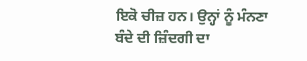ਇਕੋ ਚੀਜ਼ ਹਨ। ਉਨ੍ਹਾਂ ਨੂੰ ਮੰਨਣਾ ਬੰਦੇ ਦੀ ਜ਼ਿੰਦਗੀ ਦਾ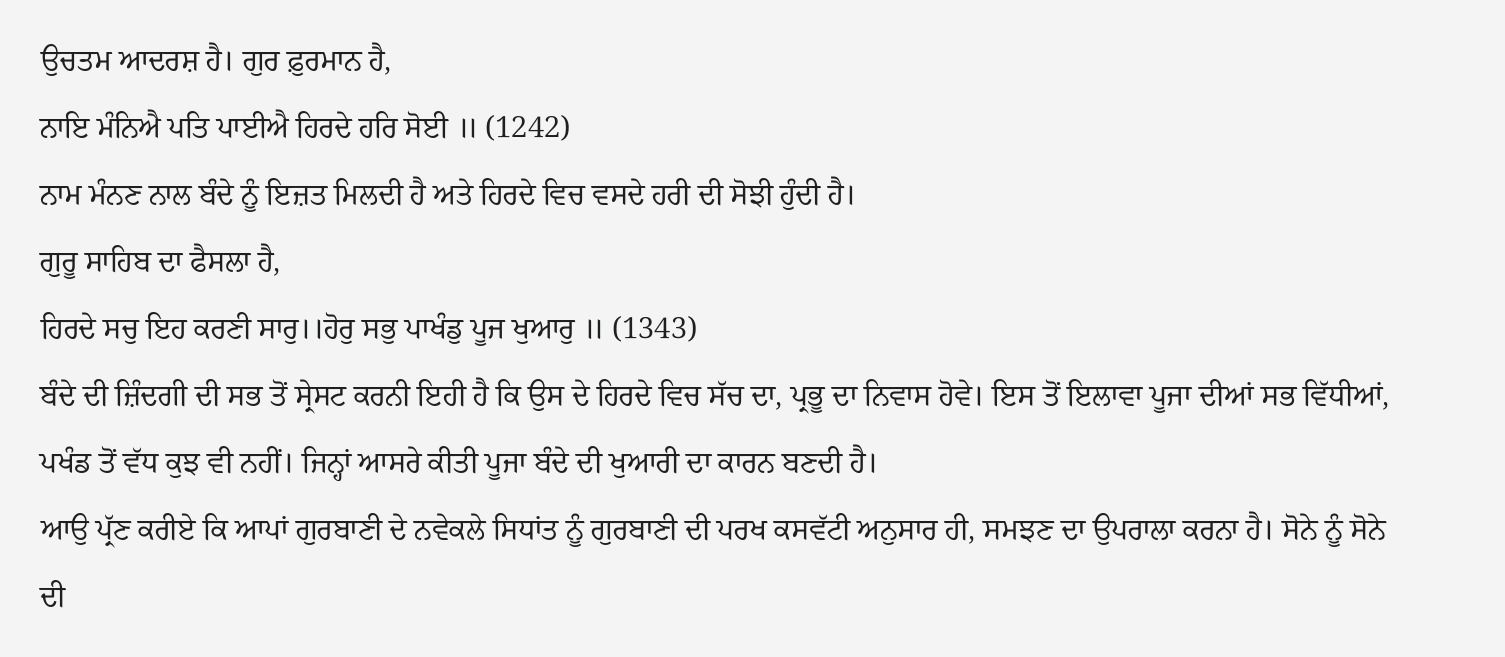ਉਚਤਮ ਆਦਰਸ਼ ਹੈ। ਗੁਰ ਫ਼ੁਰਮਾਨ ਹੈ,
ਨਾਇ ਮੰਨਿਐ ਪਤਿ ਪਾਈਐ ਹਿਰਦੇ ਹਰਿ ਸੋਈ ॥ (1242)
ਨਾਮ ਮੰਨਣ ਨਾਲ ਬੰਦੇ ਨੂੰ ਇਜ਼ਤ ਮਿਲਦੀ ਹੈ ਅਤੇ ਹਿਰਦੇ ਵਿਚ ਵਸਦੇ ਹਰੀ ਦੀ ਸੋਝੀ ਹੁੰਦੀ ਹੈ।
ਗੁਰੂ ਸਾਹਿਬ ਦਾ ਫੈਸਲਾ ਹੈ,
ਹਿਰਦੇ ਸਚੁ ਇਹ ਕਰਣੀ ਸਾਰੁ।।ਹੋਰੁ ਸਭੁ ਪਾਖੰਡੁ ਪੂਜ ਖੁਆਰੁ ॥ (1343)
ਬੰਦੇ ਦੀ ਜ਼ਿੰਦਗੀ ਦੀ ਸਭ ਤੋਂ ਸ੍ਰੇਸਟ ਕਰਨੀ ਇਹੀ ਹੈ ਕਿ ਉਸ ਦੇ ਹਿਰਦੇ ਵਿਚ ਸੱਚ ਦਾ, ਪ੍ਰਭੂ ਦਾ ਨਿਵਾਸ ਹੋਵੇ। ਇਸ ਤੋਂ ਇਲਾਵਾ ਪੂਜਾ ਦੀਆਂ ਸਭ ਵਿੱਧੀਆਂ, ਪਖੰਡ ਤੋਂ ਵੱਧ ਕੁਝ ਵੀ ਨਹੀਂ। ਜਿਨ੍ਹਾਂ ਆਸਰੇ ਕੀਤੀ ਪੂਜਾ ਬੰਦੇ ਦੀ ਖੁਆਰੀ ਦਾ ਕਾਰਨ ਬਣਦੀ ਹੈ।
ਆਉ ਪ੍ਰੱਣ ਕਰੀਏ ਕਿ ਆਪਾਂ ਗੁਰਬਾਣੀ ਦੇ ਨਵੇਕਲੇ ਸਿਧਾਂਤ ਨੂੰ ਗੁਰਬਾਣੀ ਦੀ ਪਰਖ ਕਸਵੱਟੀ ਅਨੁਸਾਰ ਹੀ, ਸਮਝਣ ਦਾ ਉਪਰਾਲਾ ਕਰਨਾ ਹੈ। ਸੋਨੇ ਨੂੰ ਸੋਨੇ ਦੀ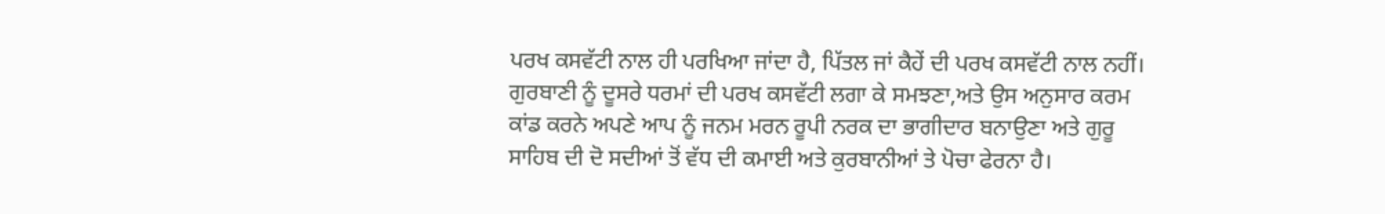ਪਰਖ ਕਸਵੱਟੀ ਨਾਲ ਹੀ ਪਰਖਿਆ ਜਾਂਦਾ ਹੈ, ਪਿੱਤਲ ਜਾਂ ਕੈਹੇਂ ਦੀ ਪਰਖ ਕਸਵੱਟੀ ਨਾਲ ਨਹੀਂ। ਗੁਰਬਾਣੀ ਨੂੰ ਦੂਸਰੇ ਧਰਮਾਂ ਦੀ ਪਰਖ ਕਸਵੱਟੀ ਲਗਾ ਕੇ ਸਮਝਣਾ,ਅਤੇ ਉਸ ਅਨੁਸਾਰ ਕਰਮ ਕਾਂਡ ਕਰਨੇ ਅਪਣੇ ਆਪ ਨੂੰ ਜਨਮ ਮਰਨ ਰੂਪੀ ਨਰਕ ਦਾ ਭਾਗੀਦਾਰ ਬਨਾਉਣਾ ਅਤੇ ਗੁਰੂ ਸਾਹਿਬ ਦੀ ਦੋ ਸਦੀਆਂ ਤੋਂ ਵੱਧ ਦੀ ਕਮਾਈ ਅਤੇ ਕੁਰਬਾਨੀਆਂ ਤੇ ਪੋਚਾ ਫੇਰਨਾ ਹੈ।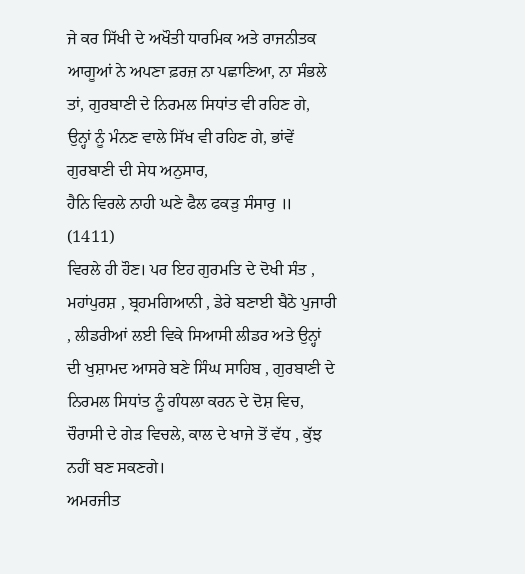ਜੇ ਕਰ ਸਿੱਖੀ ਦੇ ਅਖੌਤੀ ਧਾਰਮਿਕ ਅਤੇ ਰਾਜਨੀਤਕ ਆਗੂਆਂ ਨੇ ਅਪਣਾ ਫ਼ਰਜ਼ ਨਾ ਪਛਾਣਿਆ, ਨਾ ਸੰਭਲੇ ਤਾਂ, ਗੁਰਬਾਣੀ ਦੇ ਨਿਰਮਲ ਸਿਧਾਂਤ ਵੀ ਰਹਿਣ ਗੇ, ਉਨ੍ਹਾਂ ਨੂੰ ਮੰਨਣ ਵਾਲੇ ਸਿੱਖ ਵੀ ਰਹਿਣ ਗੇ, ਭਾਂਵੇਂ ਗੁਰਬਾਣੀ ਦੀ ਸੇਧ ਅਨੁਸਾਰ,
ਹੈਨਿ ਵਿਰਲੇ ਨਾਹੀ ਘਣੇ ਫੈਲ ਫਕੜੁ ਸੰਸਾਰੁ ॥ (1411)
ਵਿਰਲੇ ਹੀ ਹੌਣ। ਪਰ ਇਹ ਗੁਰਮਤਿ ਦੇ ਦੋਖੀ ਸੰਤ , ਮਹਾਂਪੁਰਸ਼ , ਬ੍ਰਹਮਗਿਆਨੀ , ਡੇਰੇ ਬਣਾਈ ਬੈਠੇ ਪੁਜਾਰੀ , ਲੀਡਰੀਆਂ ਲਈ ਵਿਕੇ ਸਿਆਸੀ ਲੀਡਰ ਅਤੇ ਉਨ੍ਹਾਂ ਦੀ ਖੁਸ਼ਾਮਦ ਆਸਰੇ ਬਣੇ ਸਿੰਘ ਸਾਹਿਬ , ਗੁਰਬਾਣੀ ਦੇ ਨਿਰਮਲ ਸਿਧਾਂਤ ਨੂੰ ਗੰਧਲਾ ਕਰਨ ਦੇ ਦੋਸ਼ ਵਿਚ, ਚੌਰਾਸੀ ਦੇ ਗੇੜ ਵਿਚਲੇ, ਕਾਲ ਦੇ ਖਾਜੇ ਤੋਂ ਵੱਧ , ਕੁੱਝ ਨਹੀਂ ਬਣ ਸਕਣਗੇ।
ਅਮਰਜੀਤ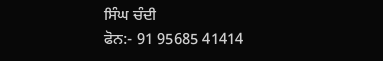ਸਿੰਘ ਚੰਦੀ
ਫੋਨ:- 91 95685 41414